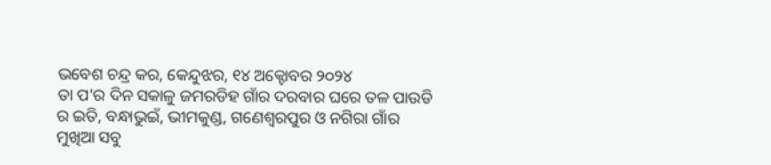ଭବେଶ ଚନ୍ଦ୍ର କର, କେନ୍ଦୁଝର, ୧୪ ଅକ୍ଟୋବର ୨୦୨୪
ତା ପ’ର ଦିନ ସକାଳୁ ଜମରଡିହ ଗାଁର ଦରବାର ଘରେ ତଳ ପାଉଡି ର ଇତି, ବନ୍ଧାଭୁଇଁ, ଭୀମକୁଣ୍ଡ, ଗଣେଶ୍ବରପୁର ଓ ନଗିରା ଗାଁର ମୁଖିଆ ସବୁ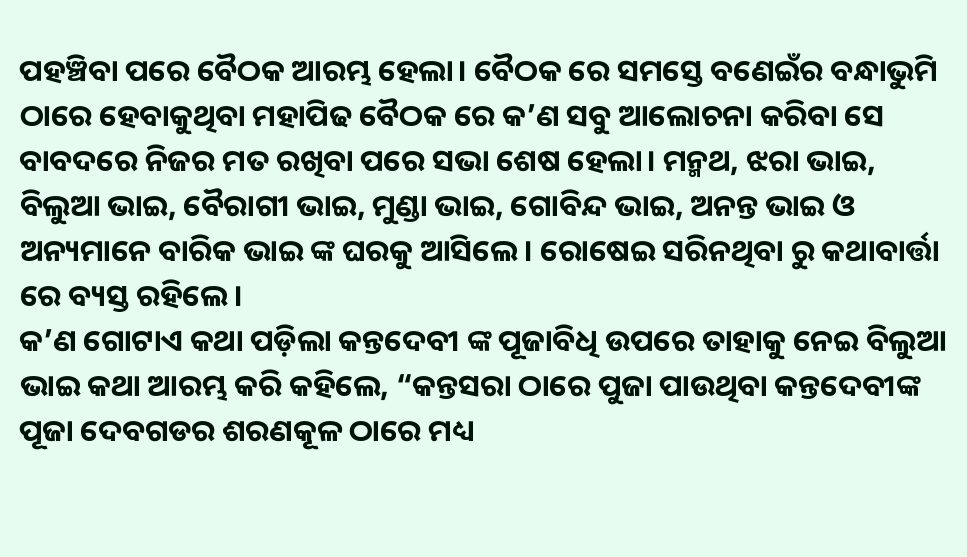ପହଞ୍ଚିବା ପରେ ବୈଠକ ଆରମ୍ଭ ହେଲା। ବୈଠକ ରେ ସମସ୍ତେ ବଣେଇଁର ବନ୍ଧାଭୁମି ଠାରେ ହେବାକୁଥିବା ମହାପିଢ ବୈଠକ ରେ କ’ଣ ସବୁ ଆଲୋଚନା କରିବା ସେ ବାବଦରେ ନିଜର ମତ ରଖିବା ପରେ ସଭା ଶେଷ ହେଲା। ମନ୍ମଥ, ଝରା ଭାଇ, ବିଲୁଆ ଭାଇ, ବୈରାଗୀ ଭାଇ, ମୁଣ୍ଡା ଭାଇ, ଗୋବିନ୍ଦ ଭାଇ, ଅନନ୍ତ ଭାଇ ଓ ଅନ୍ୟମାନେ ବାରିକ ଭାଇ ଙ୍କ ଘରକୁ ଆସିଲେ। ରୋଷେଇ ସରିନଥିବା ରୁ କଥାବାର୍ତ୍ତା ରେ ବ୍ୟସ୍ତ ରହିଲେ।
କ’ଣ ଗୋଟାଏ କଥା ପଡ଼ିଲା କନ୍ତଦେବୀ ଙ୍କ ପୂଜାବିଧି ଉପରେ ତାହାକୁ ନେଇ ବିଲୁଆ ଭାଇ କଥା ଆରମ୍ଭ କରି କହିଲେ, “କନ୍ତସରା ଠାରେ ପୁଜା ପାଉଥିବା କନ୍ତଦେବୀଙ୍କ ପୂଜା ଦେବଗଡର ଶରଣକୂଳ ଠାରେ ମଧ୍ୟ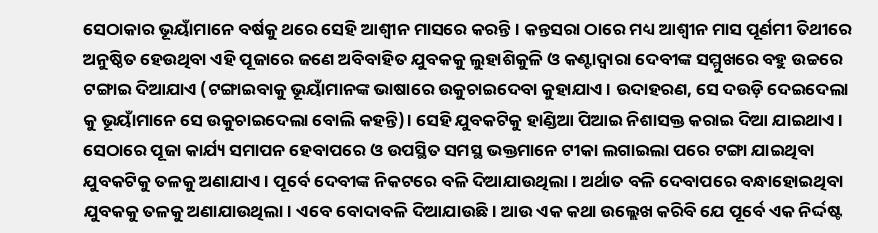ସେଠାକାର ଭୂୟାଁମାନେ ବର୍ଷକୁ ଥରେ ସେହି ଆଶ୍ବୀନ ମାସରେ କରନ୍ତି। କନ୍ତସରା ଠାରେ ମଧ୍ୟ ଆଶ୍ବୀନ ମାସ ପୂର୍ଣମୀ ତିଥୀରେ ଅନୁଷ୍ଠିତ ହେଉଥିବା ଏହି ପୂଜାରେ ଜଣେ ଅବିବାହିତ ଯୁବକକୁ ଲୁହାଶିକୁଳି ଓ କଣ୍ଟାଦ୍ବାରା ଦେବୀଙ୍କ ସମ୍ମୁଖରେ ବହୁ ଉଚ୍ଚରେ ଟଙ୍ଗାଇ ଦିଆଯାଏ (ଟଙ୍ଗାଇବାକୁ ଭୂୟାଁମାନଙ୍କ ଭାଷାରେ ଉକୁଚାଇଦେବା କୁହାଯାଏ। ଉଦାହରଣ, ସେ ଦଉଡ଼ି ଦେଇଦେଲା କୁ ଭୂୟାଁମାନେ ସେ ଉକୁଚାଇଦେଲା ବୋଲି କହନ୍ତି)। ସେହି ଯୁବକଟିକୁ ହାଣ୍ଡିଆ ପିଆଇ ନିଶାସକ୍ତ କରାଇ ଦିଆ ଯାଇଥାଏ। ସେଠାରେ ପୂଜା କାର୍ଯ୍ୟ ସମାପନ ହେବାପରେ ଓ ଉପସ୍ଥିତ ସମସ୍ଥ ଭକ୍ତମାନେ ଟୀକା ଲଗାଇଲା ପରେ ଟଙ୍ଗା ଯାଇଥିବା ଯୁବକଟିକୁ ତଳକୁ ଅଣାଯାଏ। ପୂର୍ବେ ଦେବୀଙ୍କ ନିକଟରେ ବଳି ଦିଆଯାଉଥିଲା। ଅର୍ଥାତ ବଳି ଦେବାପରେ ବନ୍ଧାହୋଇଥିବା ଯୁବକକୁ ତଳକୁ ଅଣାଯାଉଥିଲା। ଏବେ ବୋଦାବଳି ଦିଆଯାଉଛି। ଆଉ ଏକ କଥା ଉଲ୍ଲେଖ କରିବି ଯେ ପୂର୍ବେ ଏକ ନିର୍ଦ୍ଦଷ୍ଟ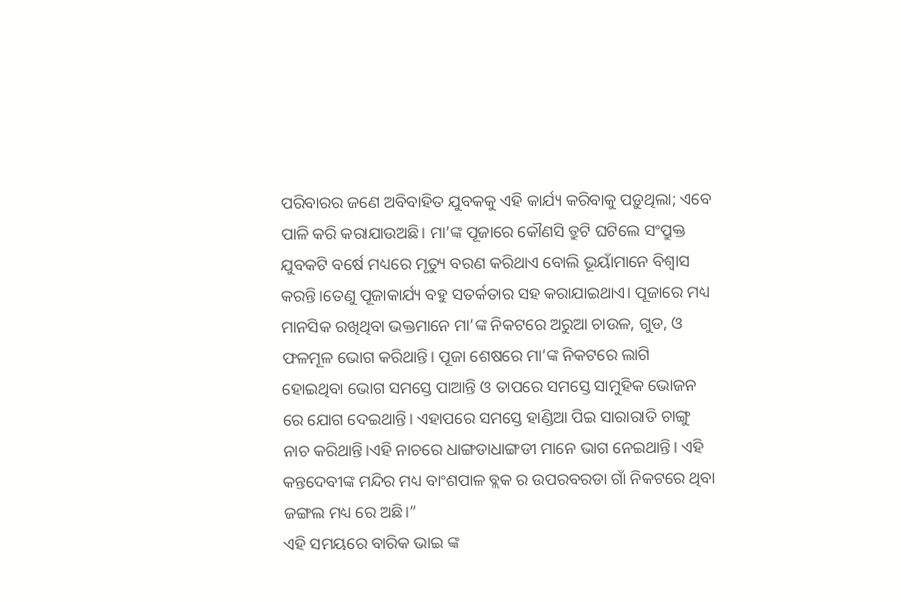ପରିବାରର ଜଣେ ଅବିବାହିତ ଯୁବକକୁ ଏହି କାର୍ଯ୍ୟ କରିବାକୁ ପଡ଼ୁଥିଲା; ଏବେ ପାଳି କରି କରାଯାଉଅଛି। ମା’ଙ୍କ ପୂଜାରେ କୌଣସି ତ୍ରୁଟି ଘଟିଲେ ସଂପ୍ରୁକ୍ତ ଯୁବକଟି ବର୍ଷେ ମଧ୍ୟରେ ମୃତ୍ୟୁ ବରଣ କରିଥାଏ ବୋଲି ଭୂୟାଁମାନେ ବିଶ୍ବାସ କରନ୍ତି।ତେଣୁ ପୂଜାକାର୍ଯ୍ୟ ବହୁ ସତର୍କତାର ସହ କରାଯାଇଥାଏ। ପୂଜାରେ ମଧ୍ୟ ମାନସିକ ରଖିଥିବା ଭକ୍ତମାନେ ମା’ଙ୍କ ନିକଟରେ ଅରୁଆ ଚାଉଳ, ଗୁଡ, ଓ ଫଳମୂଳ ଭୋଗ କରିଥାନ୍ତି। ପୂଜା ଶେଷରେ ମା’ଙ୍କ ନିକଟରେ ଲାଗି ହୋଇଥିବା ଭୋଗ ସମସ୍ତେ ପାଆନ୍ତି ଓ ତାପରେ ସମସ୍ତେ ସାମୁହିକ ଭୋଜନ ରେ ଯୋଗ ଦେଇଥାନ୍ତି। ଏହାପରେ ସମସ୍ତେ ହାଣ୍ଡିଆ ପିଇ ସାରାରାତି ଚାଙ୍ଗୁ ନାଚ କରିଥାନ୍ତି।ଏହି ନାଚରେ ଧାଙ୍ଗଡାଧାଙ୍ଗଡୀ ମାନେ ଭାଗ ନେଇଥାନ୍ତି। ଏହି କନ୍ତଦେବୀଙ୍କ ମନ୍ଦିର ମଧ୍ୟ ବାଂଶପାଳ ବ୍ଲକ ର ଉପରବରଡା ଗାଁ ନିକଟରେ ଥିବା ଜଙ୍ଗଲ ମଧ୍ୟ ରେ ଅଛି।”
ଏହି ସମୟରେ ବାରିକ ଭାଇ ଙ୍କ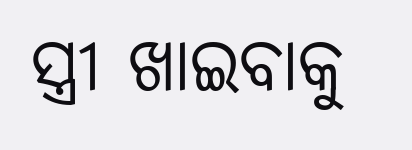ସ୍ତ୍ରୀ ଖାଇବାକୁ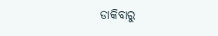ଡାକିବାରୁ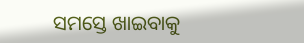ସମସ୍ତେ ଖାଇବାକୁ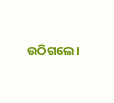ଉଠିଗଲେ।